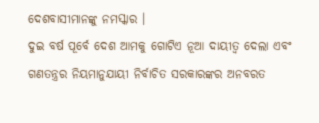ଦେଶବାସୀମାନଙ୍କୁ ନମସ୍କାର ।
ଦୁଇ ବର୍ଷ ପୂର୍ବେ ଦେଶ ଆମକୁ ଗୋଟିଏ ନୂଆ ଦାୟୀତ୍ୱ ଦେଲା ଏବଂ ଗଣତନ୍ତ୍ରର ନିୟମାନୁଯାୟୀ ନିର୍ବାଚିତ ସରକାରଙ୍କର ଅନବରତ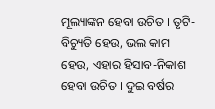ମୂଲ୍ୟାଙ୍କନ ହେବା ଉଚିତ । ତୃଟି-ବିଚ୍ୟୁତି ହେଉ, ଭଲ କାମ ହେଉ, ଏହାର ହିସାବ-ନିକାଶ ହେବା ଉଚିତ । ଦୁଇ ବର୍ଷର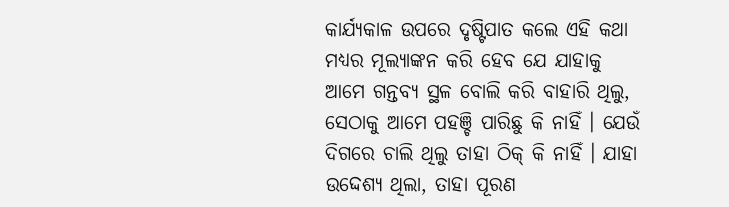କାର୍ଯ୍ୟକାଳ ଉପରେ ଦୃଷ୍ଟିପାତ କଲେ ଏହି କଥା ମଧ୍ୟର ମୂଲ୍ୟାଙ୍କନ କରି ହେବ ଯେ ଯାହାକୁ ଆମେ ଗନ୍ତବ୍ୟ ସ୍ଥଳ ବୋଲି କରି ବାହାରି ଥିଲୁ, ସେଠାକୁ ଆମେ ପହଞ୍ଚି ପାରିଛୁ କି ନାହିଁ । ଯେଉଁ ଦିଗରେ ଚାଲି ଥିଲୁ ତାହା ଠିକ୍ କି ନାହିଁ । ଯାହା ଉଦ୍ଦେଶ୍ୟ ଥିଲା, ତାହା ପୂରଣ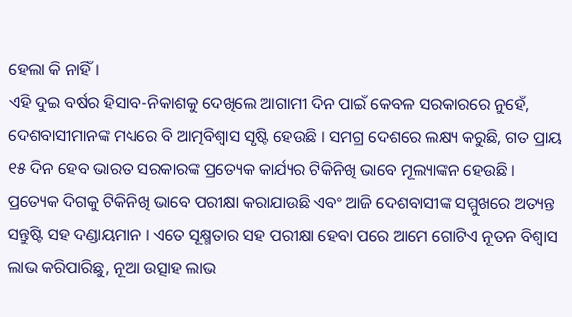ହେଲା କି ନାହିଁ ।
ଏହି ଦୁଇ ବର୍ଷର ହିସାବ-ନିକାଶକୁ ଦେଖିଲେ ଆଗାମୀ ଦିନ ପାଇଁ କେବଳ ସରକାରରେ ନୁହେଁ, ଦେଶବାସୀମାନଙ୍କ ମଧ୍ୟରେ ବି ଆତ୍ମବିଶ୍ୱାସ ସୃଷ୍ଟି ହେଉଛି । ସମଗ୍ର ଦେଶରେ ଲକ୍ଷ୍ୟ କରୁଛି, ଗତ ପ୍ରାୟ ୧୫ ଦିନ ହେବ ଭାରତ ସରକାରଙ୍କ ପ୍ରତ୍ୟେକ କାର୍ଯ୍ୟର ଟିକିନିଖି ଭାବେ ମୂଲ୍ୟାଙ୍କନ ହେଉଛି । ପ୍ରତ୍ୟେକ ଦିଗକୁ ଟିକିନିଖି ଭାବେ ପରୀକ୍ଷା କରାଯାଉଛି ଏବଂ ଆଜି ଦେଶବାସୀଙ୍କ ସମ୍ମୁଖରେ ଅତ୍ୟନ୍ତ ସନ୍ତୁଷ୍ଟି ସହ ଦଣ୍ଡାୟମାନ । ଏତେ ସୂକ୍ଷ୍ମତାର ସହ ପରୀକ୍ଷା ହେବା ପରେ ଆମେ ଗୋଟିଏ ନୂତନ ବିଶ୍ୱାସ ଲାଭ କରିପାରିଛୁ, ନୂଆ ଉତ୍ସାହ ଲାଭ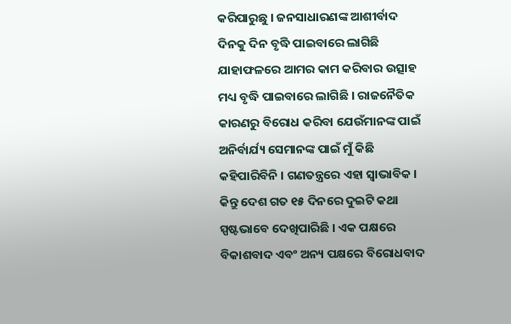କରିପାରୁଛୁ । ଜନସାଧାରଣଙ୍କ ଆଶୀର୍ବାଦ ଦିନକୁ ଦିନ ବୃଦ୍ଧି ପାଇବାରେ ଲାଗିଛି ଯାହାଫଳରେ ଆମର କାମ କରିବାର ଉତ୍ସାହ ମଧ୍ୟ ବୃଦ୍ଧି ପାଇବାରେ ଲାଗିଛି । ରାଜନୈତିକ କାରଣରୁ ବିରୋଧ କରିବା ଯେଉଁମାନଙ୍କ ପାଇଁ ଅନିର୍ବାର୍ଯ୍ୟ ସେମାନଙ୍କ ପାଇଁ ମୁଁ କିଛି କହିପାରିବିନି । ଗଣତନ୍ତ୍ରରେ ଏହା ସ୍ୱାଭାବିକ । କିନ୍ତୁ ଦେଶ ଗତ ୧୫ ଦିନରେ ଦୁଇଟି କଥା ସ୍ପଷ୍ଟଭାବେ ଦେଖିପାରିଛି । ଏକ ପକ୍ଷରେ ବିକାଶବାଦ ଏବଂ ଅନ୍ୟ ପକ୍ଷରେ ବିରୋଧବାଦ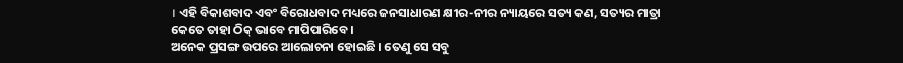। ଏହି ବିକାଶବାଦ ଏବଂ ବିରୋଧବାଦ ମଧ୍ୟରେ ଜନସାଧାରଣ କ୍ଷୀର-ନୀର ନ୍ୟାୟରେ ସତ୍ୟ କଣ, ସତ୍ୟର ମାତ୍ରା କେତେ ତାହା ଠିକ୍ ଭାବେ ମାପିପାରିବେ ।
ଅନେକ ପ୍ରସଙ୍ଗ ଉପରେ ଆଲୋଚନା ହୋଇଛି । ତେଣୁ ସେ ସବୁ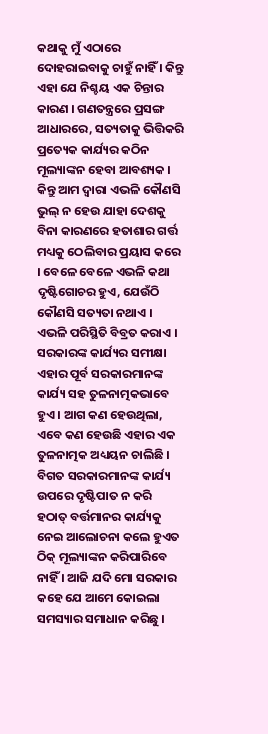କଥାକୁ ମୁଁ ଏଠାରେ ଦୋହରାଇବାକୁ ଚାହୁଁ ନାହିଁ । କିନ୍ତୁ ଏହା ଯେ ନିଶ୍ଚୟ ଏକ ଚିନ୍ତାର କାରଣ । ଗଣତନ୍ତ୍ରରେ ପ୍ରସଙ୍ଗ ଆଧାରରେ, ସତ୍ୟତାକୁ ଭିତ୍ତିକରି ପ୍ରତ୍ୟେକ କାର୍ଯ୍ୟର କଠିନ ମୂଲ୍ୟାଙ୍କନ ହେବା ଆବଶ୍ୟକ । କିନ୍ତୁ ଆମ ଦ୍ୱାରା ଏଭଳି କୌଣସି ଭୁଲ୍ ନ ହେଉ ଯାହା ଦେଶକୁ ବିନା କାରଣରେ ହତାଶାର ଗର୍ତ୍ତ ମଧ୍ୟକୁ ଠେଲିବାର ପ୍ରୟାସ କରେ । ବେଳେ ବେଳେ ଏଭଳି କଥା ଦୃଷ୍ଟିଗୋଚର ହୁଏ, ଯେଉଁଠି କୌଣସି ସତ୍ୟତା ନଥାଏ । ଏଭଳି ପରିସ୍ଥିତି ବିବ୍ରତ କରାଏ ।
ସରକାରଙ୍କ କାର୍ଯ୍ୟର ସମୀକ୍ଷା ଏହାର ପୂର୍ବ ସରକାରମାନଙ୍କ କାର୍ଯ୍ୟ ସହ ତୁଳନାତ୍ମକଭାବେ ହୁଏ । ଆଗ କଣ ହେଉଥିଲା, ଏବେ କଣ ହେଉଛି ଏହାର ଏକ ତୁଳନାତ୍ମକ ଅଧ୍ୟୟନ ଚାଲିଛି । ବିଗତ ସରକାରମାନଙ୍କ କାର୍ଯ୍ୟ ଉପରେ ଦୃଷ୍ଟିପାତ ନ କରି ହଠାତ୍ ବର୍ତ୍ତମାନର କାର୍ଯ୍ୟକୁ ନେଇ ଆଲୋଚନା କଲେ ହୁଏତ ଠିକ୍ ମୂଲ୍ୟାଙ୍କନ କରିପାରିବେ ନାହିଁ । ଆଜି ଯଦି ମୋ ସରକାର କହେ ଯେ ଆମେ କୋଇଲା ସମସ୍ୟାର ସମାଧାନ କରିଛୁ ।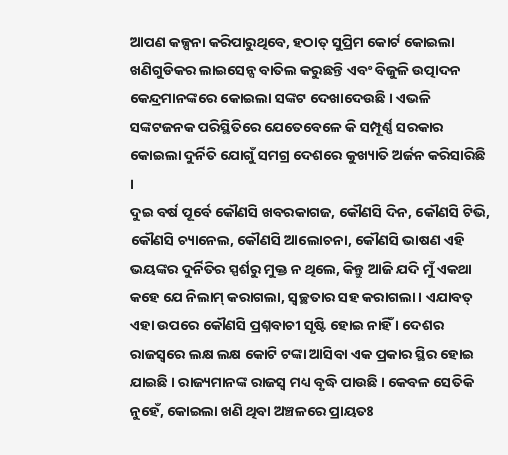ଆପଣ କଳ୍ପନା କରିପାରୁଥିବେ, ହଠାତ୍ ସୁପ୍ରିମ କୋର୍ଟ କୋଇଲା ଖଣିଗୁଡିକର ଲାଇସେନ୍ସ ବାତିଲ କରୁଛନ୍ତି ଏବଂ ବିଜୁଳି ଉତ୍ପାଦନ କେନ୍ଦ୍ରମାନଙ୍କରେ କୋଇଲା ସଙ୍କଟ ଦେଖାଦେଉଛି । ଏଭଳି ସଙ୍କଟଜନକ ପରିସ୍ଥିତିରେ ଯେତେବେଳେ କି ସମ୍ପୂର୍ଣ୍ଣ ସରକାର କୋଇଲା ଦୁର୍ନିତି ଯୋଗୁଁ ସମଗ୍ର ଦେଶରେ କୁଖ୍ୟାତି ଅର୍ଜନ କରିସାରିଛି ।
ଦୁଇ ବର୍ଷ ପୂର୍ବେ କୌଣସି ଖବରକାଗଜ, କୌଣସି ଦିନ, କୌଣସି ଟିଭି, କୌଣସି ଚ୍ୟାନେଲ, କୌଣସି ଆଲୋଚନା, କୌଣସି ଭାଷଣ ଏହି ଭୟଙ୍କର ଦୁର୍ନିତିର ସ୍ପର୍ଶରୁ ମୁକ୍ତ ନ ଥିଲେ, କିନ୍ତୁ ଆଜି ଯଦି ମୁଁ ଏକଥା କହେ ଯେ ନିଲାମ୍ କରାଗଲା, ସ୍ୱଚ୍ଛତାର ସହ କରାଗଲା । ଏଯାବତ୍ ଏହା ଉପରେ କୌଣସି ପ୍ରଶ୍ନବାଚୀ ସୃଷ୍ଟି ହୋଇ ନାହିଁ । ଦେଶର ରାଜସ୍ୱରେ ଲକ୍ଷ ଲକ୍ଷ କୋଟି ଟଙ୍କା ଆସିବା ଏକ ପ୍ରକାର ସ୍ଥିର ହୋଇ ଯାଇଛି । ରାଜ୍ୟମାନଙ୍କ ରାଜସ୍ୱ ମଧ୍ୟ ବୃଦ୍ଧି ପାଉଛି । କେବଳ ସେତିକି ନୁହେଁ, କୋଇଲା ଖଣି ଥିବା ଅଞ୍ଚଳରେ ପ୍ରାୟତଃ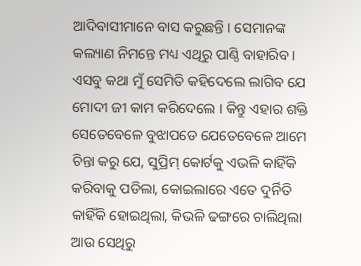ଆଦିବାସୀମାନେ ବାସ କରୁଛନ୍ତି । ସେମାନଙ୍କ କଲ୍ୟାଣ ନିମନ୍ତେ ମଧ୍ୟ ଏଥିରୁ ପାଣ୍ଠି ବାହାରିବ ।
ଏସବୁ କଥା ମୁଁ ସେମିତି କହିଦେଲେ ଲାଗିବ ଯେ ମୋଦୀ ଜୀ କାମ କରିଦେଲେ । କିନ୍ତୁ ଏହାର ଶକ୍ତି ସେତେବେଳେ ବୁଝାପଡେ ଯେତେବେଳେ ଆମେ ଚିନ୍ତା କରୁ ଯେ, ସୁପ୍ରିମ୍ କୋର୍ଟକୁ ଏଭଳି କାହିଁକି କରିବାକୁ ପଡିଲା, କୋଇଲାରେ ଏତେ ଦୁର୍ନିତି କାହିଁକି ହୋଇଥିଲା, କିଭଳି ଢଙ୍ଗରେ ଚାଲିଥିଲା ଆଉ ସେଥିରୁ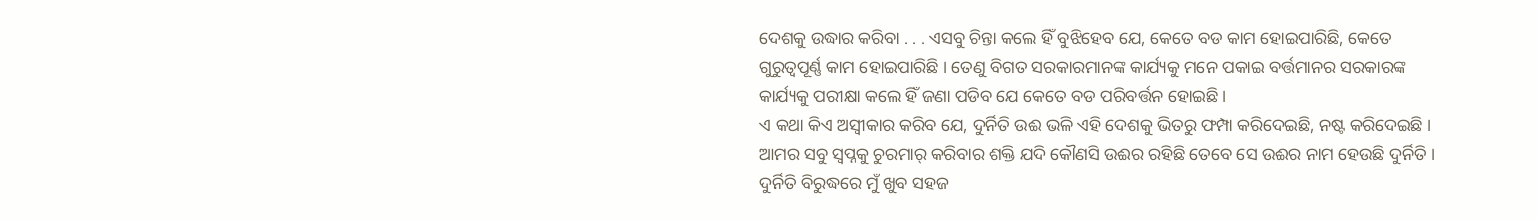ଦେଶକୁ ଉଦ୍ଧାର କରିବା . . . ଏସବୁ ଚିନ୍ତା କଲେ ହିଁ ବୁଝିହେବ ଯେ, କେତେ ବଡ କାମ ହୋଇପାରିଛି, କେତେ ଗୁରୁତ୍ୱପୂର୍ଣ୍ଣ କାମ ହୋଇପାରିଛି । ତେଣୁ ବିଗତ ସରକାରମାନଙ୍କ କାର୍ଯ୍ୟକୁ ମନେ ପକାଇ ବର୍ତ୍ତମାନର ସରକାରଙ୍କ କାର୍ଯ୍ୟକୁ ପରୀକ୍ଷା କଲେ ହିଁ ଜଣା ପଡିବ ଯେ କେତେ ବଡ ପରିବର୍ତ୍ତନ ହୋଇଛି ।
ଏ କଥା କିଏ ଅସ୍ୱୀକାର କରିବ ଯେ, ଦୁର୍ନିତି ଉଈ ଭଳି ଏହି ଦେଶକୁ ଭିତରୁ ଫମ୍ପା କରିଦେଇଛି, ନଷ୍ଟ କରିଦେଇଛି । ଆମର ସବୁ ସ୍ୱପ୍ନକୁ ଚୁରମାର୍ କରିବାର ଶକ୍ତି ଯଦି କୌଣସି ଉଈର ରହିଛି ତେବେ ସେ ଉଈର ନାମ ହେଉଛି ଦୁର୍ନିତି ।
ଦୁର୍ନିତି ବିରୁଦ୍ଧରେ ମୁଁ ଖୁବ ସହଜ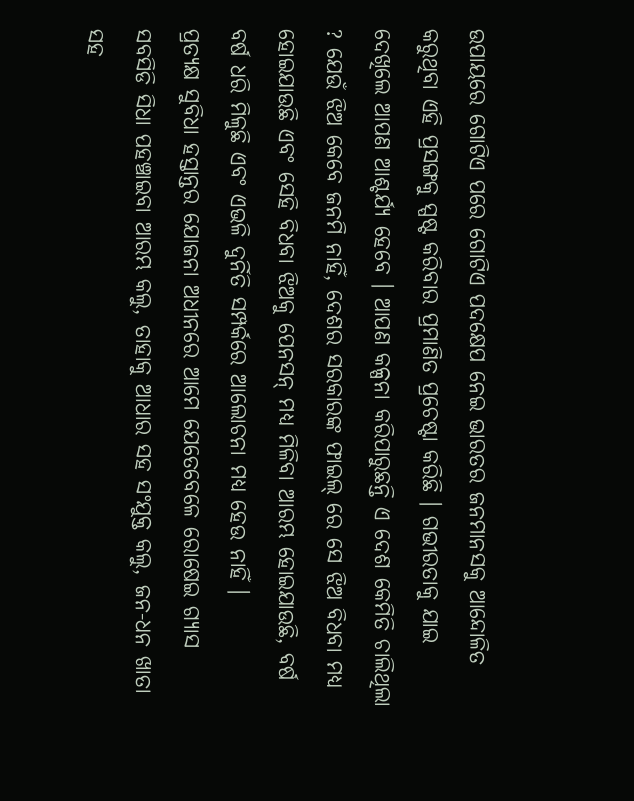ଉପାୟରେ ଗୋଟିଏ ପରେ ଗୋଟିଏ ପଦକ୍ଷେପ ନେଇ ଭାରତର ଜନମାନସକୁ ଆନ୍ଦୋଳିତ କରୁଥିବା ଏହି ପ୍ରସଙ୍ଗକୁ ସ୍ପଷ୍ଟ କରିବାର ପ୍ରମାଣିତ ପ୍ରଚେଷ୍ଟା କରିଛି । ଗଭୀରତାକୁ ଯାଇ ଦେଖିଲେ ଆପଣ ଆଶ୍ଚର୍ଯ୍ୟ ହେବେ । ଆପଣ କଳ୍ପନା କରିପାରୁଛନ୍ତି ଏ ଦେଶ କେମିତି ଚାଲିଥିଲା ? ଯେଉଁ ଝିଅ କେବେ ଜନମି ନାହିଁ, ଦେଶର ସରକାରଙ୍କ ଫାଇଲ୍ ରେ ସେ ଝିଅ ବିଧବା ମଧ୍ୟ ହୋଇଯାଉଛି ଏବଂ ସେହି ବିଧବା ଝିଅକୁ ପେନସନ୍ ମଧ୍ୟ ମିଳିବା ଆରମ୍ଭ ହୋଇଯାଉଛି, ବର୍ଷ ବର୍ଷ ଧରି ମିଳୁଛି ଏବଂ ଏଭଳି ଦୁର୍ନିତି ସମ୍ପର୍କରେ ଆଲୋଚନା ମଧ୍ୟ ହେଉ ନାହିଁ ।
ପ୍ରତ୍ୟକ୍ଷ ସୁବିଧା ହସ୍ତାନ୍ତର ଯୋଜନା ଅଧୀନରେ ଆମେ ଯେତେବେଳେ ରୋଷେଇ ଗ୍ୟାସ ସବସିଡି ସିଧା ପହଞ୍ଚାଇବା ଆରମ୍ଭ କଲୁ, ତାହାକୁ ଆଧାର ସହ ସଂଯୁକ୍ତ କଲୁ, ଜନ-ଧନ ଖାତା ସହ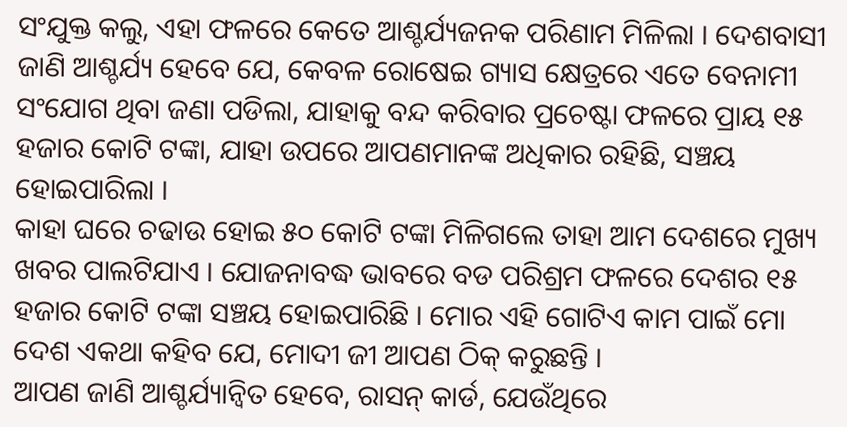ସଂଯୁକ୍ତ କଲୁ, ଏହା ଫଳରେ କେତେ ଆଶ୍ଚର୍ଯ୍ୟଜନକ ପରିଣାମ ମିଳିଲା । ଦେଶବାସୀ ଜାଣି ଆଶ୍ଚର୍ଯ୍ୟ ହେବେ ଯେ, କେବଳ ରୋଷେଇ ଗ୍ୟାସ କ୍ଷେତ୍ରରେ ଏତେ ବେନାମୀ ସଂଯୋଗ ଥିବା ଜଣା ପଡିଲା, ଯାହାକୁ ବନ୍ଦ କରିବାର ପ୍ରଚେଷ୍ଟା ଫଳରେ ପ୍ରାୟ ୧୫ ହଜାର କୋଟି ଟଙ୍କା, ଯାହା ଉପରେ ଆପଣମାନଙ୍କ ଅଧିକାର ରହିଛି, ସଞ୍ଚୟ ହୋଇପାରିଲା ।
କାହା ଘରେ ଚଢାଉ ହୋଇ ୫୦ କୋଟି ଟଙ୍କା ମିଳିଗଲେ ତାହା ଆମ ଦେଶରେ ମୁଖ୍ୟ ଖବର ପାଲଟିଯାଏ । ଯୋଜନାବଦ୍ଧ ଭାବରେ ବଡ ପରିଶ୍ରମ ଫଳରେ ଦେଶର ୧୫ ହଜାର କୋଟି ଟଙ୍କା ସଞ୍ଚୟ ହୋଇପାରିଛି । ମୋର ଏହି ଗୋଟିଏ କାମ ପାଇଁ ମୋ ଦେଶ ଏକଥା କହିବ ଯେ, ମୋଦୀ ଜୀ ଆପଣ ଠିକ୍ କରୁଛନ୍ତି ।
ଆପଣ ଜାଣି ଆଶ୍ଚର୍ଯ୍ୟାନ୍ୱିତ ହେବେ, ରାସନ୍ କାର୍ଡ, ଯେଉଁଥିରେ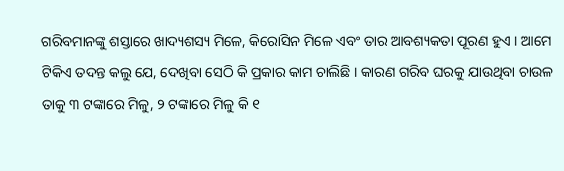ଗରିବମାନଙ୍କୁ ଶସ୍ତାରେ ଖାଦ୍ୟଶସ୍ୟ ମିଳେ, କିରୋସିନ ମିଳେ ଏବଂ ତାର ଆବଶ୍ୟକତା ପୂରଣ ହୁଏ । ଆମେ ଟିକିଏ ତଦନ୍ତ କଲୁ ଯେ, ଦେଖିବା ସେଠି କି ପ୍ରକାର କାମ ଚାଲିଛି । କାରଣ ଗରିବ ଘରକୁ ଯାଉଥିବା ଚାଉଳ ତାକୁ ୩ ଟଙ୍କାରେ ମିଳୁ, ୨ ଟଙ୍କାରେ ମିଳୁ କି ୧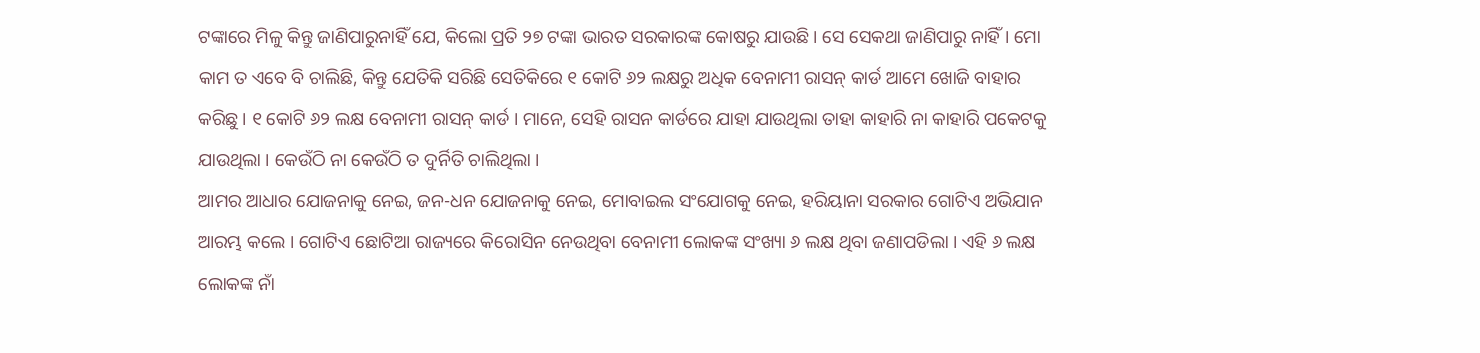ଟଙ୍କାରେ ମିଳୁ କିନ୍ତୁ ଜାଣିପାରୁନାହିଁ ଯେ, କିଲୋ ପ୍ରତି ୨୭ ଟଙ୍କା ଭାରତ ସରକାରଙ୍କ କୋଷରୁ ଯାଉଛି । ସେ ସେକଥା ଜାଣିପାରୁ ନାହିଁ । ମୋ କାମ ତ ଏବେ ବି ଚାଲିଛି, କିନ୍ତୁ ଯେତିକି ସରିଛି ସେତିକିରେ ୧ କୋଟି ୬୨ ଲକ୍ଷରୁ ଅଧିକ ବେନାମୀ ରାସନ୍ କାର୍ଡ ଆମେ ଖୋଜି ବାହାର କରିଛୁ । ୧ କୋଟି ୬୨ ଲକ୍ଷ ବେନାମୀ ରାସନ୍ କାର୍ଡ । ମାନେ, ସେହି ରାସନ କାର୍ଡରେ ଯାହା ଯାଉଥିଲା ତାହା କାହାରି ନା କାହାରି ପକେଟକୁ ଯାଉଥିଲା । କେଉଁଠି ନା କେଉଁଠି ତ ଦୁର୍ନିତି ଚାଲିଥିଲା ।
ଆମର ଆଧାର ଯୋଜନାକୁ ନେଇ, ଜନ-ଧନ ଯୋଜନାକୁ ନେଇ, ମୋବାଇଲ ସଂଯୋଗକୁ ନେଇ, ହରିୟାନା ସରକାର ଗୋଟିଏ ଅଭିଯାନ ଆରମ୍ଭ କଲେ । ଗୋଟିଏ ଛୋଟିଆ ରାଜ୍ୟରେ କିରୋସିନ ନେଉଥିବା ବେନାମୀ ଲୋକଙ୍କ ସଂଖ୍ୟା ୬ ଲକ୍ଷ ଥିବା ଜଣାପଡିଲା । ଏହି ୬ ଲକ୍ଷ ଲୋକଙ୍କ ନାଁ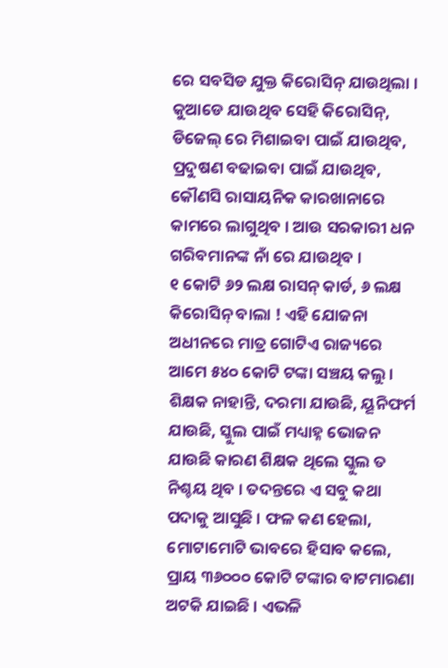ରେ ସବସିଡ ଯୁକ୍ତ କିରୋସିନ୍ ଯାଉଥିଲା । କୁଆଡେ ଯାଉଥିବ ସେହି କିରୋସିନ୍, ଡିଜେଲ୍ ରେ ମିଶାଇବା ପାଇଁ ଯାଉଥିବ, ପ୍ରଦୁଷଣ ବଢାଇବା ପାଇଁ ଯାଉଥିବ, କୌଣସି ରାସାୟନିକ କାରଖାନାରେ କାମରେ ଲାଗୁଥିବ । ଆଉ ସରକାରୀ ଧନ ଗରିବମାନଙ୍କ ନାଁ ରେ ଯାଉଥିବ ।
୧ କୋଟି ୬୨ ଲକ୍ଷ ରାସନ୍ କାର୍ଡ, ୬ ଲକ୍ଷ କିରୋସିନ୍ ବାଲା ! ଏହି ଯୋଜନା ଅଧୀନରେ ମାତ୍ର ଗୋଟିଏ ରାଜ୍ୟରେ ଆମେ ୫୪୦ କୋଟି ଟଙ୍କା ସଞ୍ଚୟ କଲୁ । ଶିକ୍ଷକ ନାହାନ୍ତି, ଦରମା ଯାଉଛି, ୟୂନିଫର୍ମ ଯାଉଛି, ସ୍କୁଲ ପାଇଁ ମଧ୍ୟାହ୍ନ ଭୋଜନ ଯାଉଛି କାରଣ ଶିକ୍ଷକ ଥିଲେ ସ୍କୁଲ ତ ନିଶ୍ଚୟ ଥିବ । ତଦନ୍ତରେ ଏ ସବୁ କଥା ପଦାକୁ ଆସୁଛି । ଫଳ କଣ ହେଲା, ମୋଟାମୋଟି ଭାବରେ ହିସାବ କଲେ, ପ୍ରାୟ ୩୬୦୦୦ କୋଟି ଟଙ୍କାର ବାଟମାରଣା ଅଟକି ଯାଇଛି । ଏଭଳି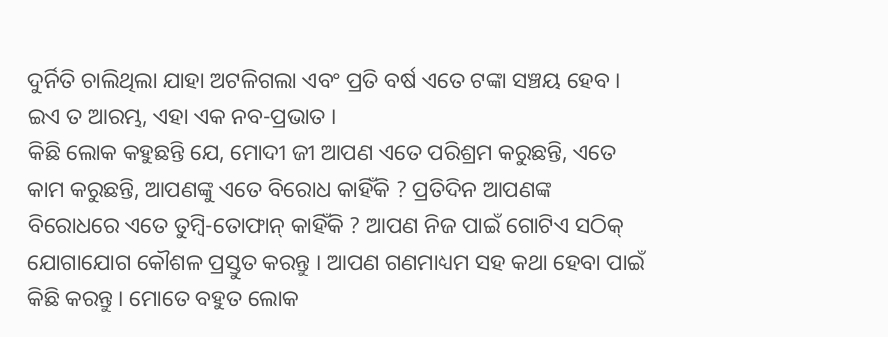ଦୁର୍ନିତି ଚାଲିଥିଲା ଯାହା ଅଟଳିଗଲା ଏବଂ ପ୍ରତି ବର୍ଷ ଏତେ ଟଙ୍କା ସଞ୍ଚୟ ହେବ । ଇଏ ତ ଆରମ୍ଭ, ଏହା ଏକ ନବ-ପ୍ରଭାତ ।
କିଛି ଲୋକ କହୁଛନ୍ତି ଯେ, ମୋଦୀ ଜୀ ଆପଣ ଏତେ ପରିଶ୍ରମ କରୁଛନ୍ତି, ଏତେ କାମ କରୁଛନ୍ତି, ଆପଣଙ୍କୁ ଏତେ ବିରୋଧ କାହିଁକି ? ପ୍ରତିଦିନ ଆପଣଙ୍କ ବିରୋଧରେ ଏତେ ତୁମ୍ବି-ତୋଫାନ୍ କାହିଁକି ? ଆପଣ ନିଜ ପାଇଁ ଗୋଟିଏ ସଠିକ୍ ଯୋଗାଯୋଗ କୌଶଳ ପ୍ରସ୍ତୁତ କରନ୍ତୁ । ଆପଣ ଗଣମାଧ୍ୟମ ସହ କଥା ହେବା ପାଇଁ କିଛି କରନ୍ତୁ । ମୋତେ ବହୁତ ଲୋକ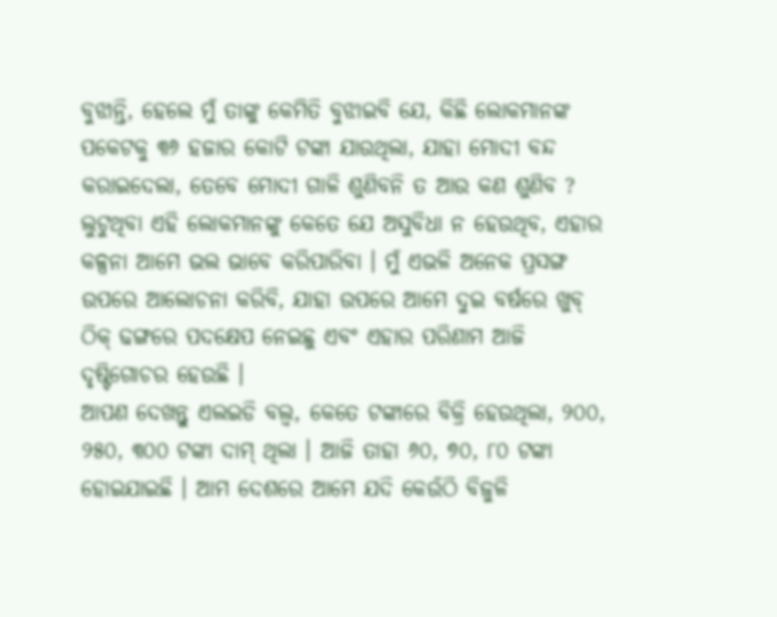ବୁଝାନ୍ତି, ହେଲେ ମୁଁ ତାଙ୍କୁ କେମିତି ବୁଝାଇବି ଯେ, କିଛି ଲୋକମାନଙ୍କ ପକେଟକୁ ୩୬ ହଜାର କୋଟି ଟଙ୍କା ଯାଉଥିଲା, ଯାହା ମୋଦୀ ବନ୍ଦ କରାଇଦେଲା, ତେବେ ମୋଦୀ ଗାଳି ଶୁଣିବନି ତ ଆଉ କଣ ଶୁଣିବ ? ଲୁଟୁଥିବା ଏହି ଲୋକମାନଙ୍କୁ କେତେ ଯେ ଅସୁବିଧା ନ ହେଉଥିବ, ଏହାର କଳ୍ପନା ଆମେ ଭଲ ଭାବେ କରିପାରିବା । ମୁଁ ଏଭଳି ଅନେକ ପ୍ରସଙ୍ଗ ଉପରେ ଆଲୋଚନା କରିବି, ଯାହା ଉପରେ ଆମେ ଦୁଇ ବର୍ଷରେ ଖୁବ୍ ଠିକ୍ ଢଙ୍ଗରେ ପଦକ୍ଷେପ ନେଇଛୁ ଏବଂ ଏହାର ପରିଣାମ ଆଜି ଦୃଷ୍ଟିଗୋଚର ହେଉଛି ।
ଆପଣ ଦେଖନ୍ତୁ ଏଲଇଡି ବଲ୍ବ, କେତେ ଟଙ୍କାରେ ବିକ୍ରି ହେଉଥିଲା, ୨୦୦, ୨୫୦, ୩୦୦ ଟଙ୍କା ଦାମ୍ ଥିଲା । ଆଜି ତାହା ୬୦, ୭୦, ୮୦ ଟଙ୍କା ହୋଇଯାଇଛି । ଆମ ଦେଶରେ ଆମେ ଯଦି କେଉଁଠି ବିଜୁଳି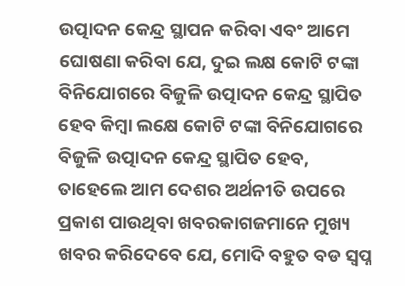ଉତ୍ପାଦନ କେନ୍ଦ୍ର ସ୍ଥାପନ କରିବା ଏବଂ ଆମେ ଘୋଷଣା କରିବା ଯେ, ଦୁଇ ଲକ୍ଷ କୋଟି ଟଙ୍କା ବିନିଯୋଗରେ ବିଜୁଳି ଉତ୍ପାଦନ କେନ୍ଦ୍ର ସ୍ଥାପିତ ହେବ କିମ୍ବା ଲକ୍ଷେ କୋଟି ଟଙ୍କା ବିନିଯୋଗରେ ବିଜୁଳି ଉତ୍ପାଦନ କେନ୍ଦ୍ର ସ୍ଥାପିତ ହେବ, ତାହେଲେ ଆମ ଦେଶର ଅର୍ଥନୀତି ଉପରେ ପ୍ରକାଶ ପାଉଥିବା ଖବରକାଗଜମାନେ ମୁଖ୍ୟ ଖବର କରିଦେବେ ଯେ, ମୋଦି ବହୁତ ବଡ ସ୍ୱପ୍ନ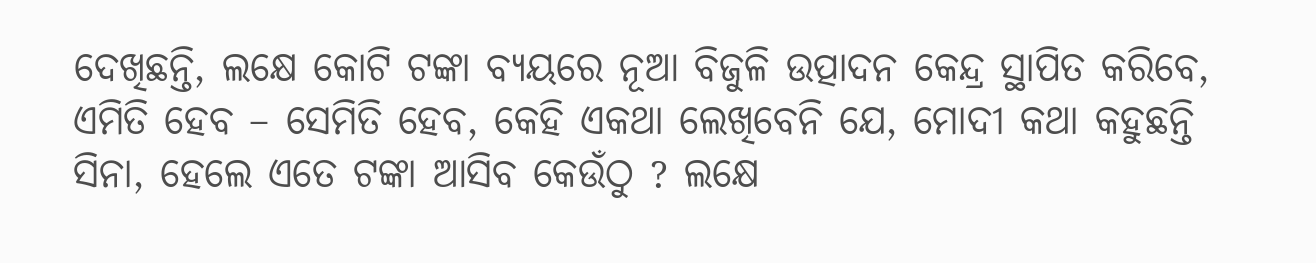ଦେଖିଛନ୍ତି, ଲକ୍ଷେ କୋଟି ଟଙ୍କା ବ୍ୟୟରେ ନୂଆ ବିଜୁଳି ଉତ୍ପାଦନ କେନ୍ଦ୍ର ସ୍ଥାପିତ କରିବେ, ଏମିତି ହେବ – ସେମିତି ହେବ, କେହି ଏକଥା ଲେଖିବେନି ଯେ, ମୋଦୀ କଥା କହୁଛନ୍ତି ସିନା, ହେଲେ ଏତେ ଟଙ୍କା ଆସିବ କେଉଁଠୁ ? ଲକ୍ଷେ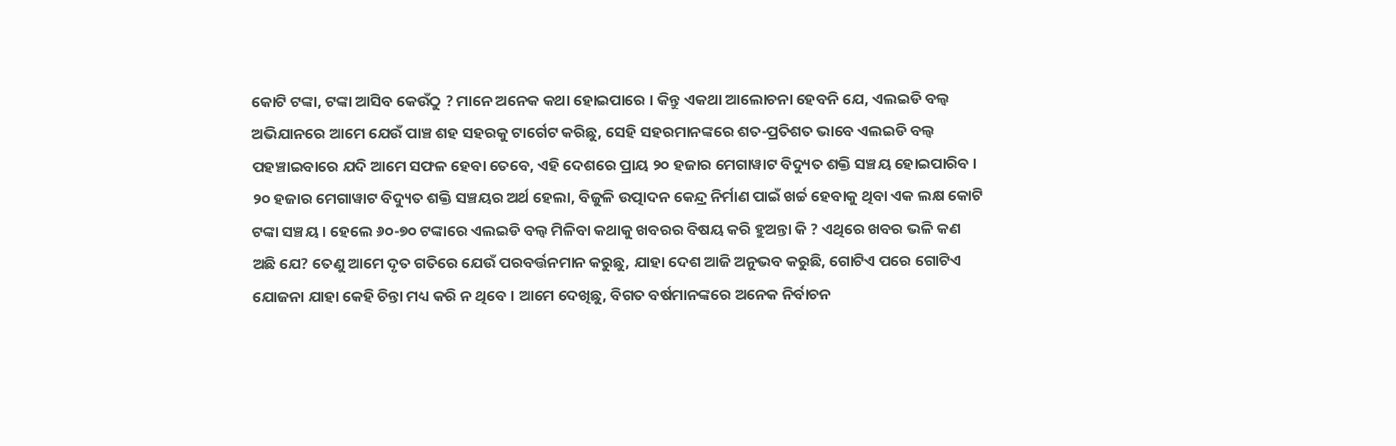କୋଟି ଟଙ୍କା, ଟଙ୍କା ଆସିବ କେଉଁଠୁ ? ମାନେ ଅନେକ କଥା ହୋଇପାରେ । କିନ୍ତୁ ଏକଥା ଆଲୋଚନା ହେବନି ଯେ, ଏଲଇଡି ବଲ୍ବ ଅଭିଯାନରେ ଆମେ ଯେଉଁ ପାଞ୍ଚ ଶହ ସହରକୁ ଟାର୍ଗେଟ କରିଛୁ, ସେହି ସହରମାନଙ୍କରେ ଶତ-ପ୍ରତିଶତ ଭାବେ ଏଲଇଡି ବଲ୍ବ ପହଞ୍ଚାଇବାରେ ଯଦି ଆମେ ସଫଳ ହେବା ତେବେ, ଏହି ଦେଶରେ ପ୍ରାୟ ୨୦ ହଜାର ମେଗାୱାଟ ବିଦ୍ୟୁତ ଶକ୍ତି ସଞ୍ଚୟ ହୋଇପାରିବ । ୨୦ ହଜାର ମେଗାୱାଟ ବିଦ୍ୟୁତ ଶକ୍ତି ସଞ୍ଚୟର ଅର୍ଥ ହେଲା, ବିଜୁଳି ଉତ୍ପାଦନ କେନ୍ଦ୍ର ନିର୍ମାଣ ପାଇଁ ଖର୍ଚ୍ଚ ହେବାକୁ ଥିବା ଏକ ଲକ୍ଷ କୋଟି ଟଙ୍କା ସଞ୍ଚୟ । ହେଲେ ୬୦-୭୦ ଟଙ୍କାରେ ଏଲଇଡି ବଲ୍ବ ମିଳିବା କଥାକୁ ଖବରର ବିଷୟ କରି ହୁଅନ୍ତା କି ? ଏଥିରେ ଖବର ଭଳି କଣ ଅଛି ଯେ? ତେଣୁ ଆମେ ଦୃତ ଗତିରେ ଯେଉଁ ପରବର୍ତ୍ତନମାନ କରୁଛୁ, ଯାହା ଦେଶ ଆଜି ଅନୁଭବ କରୁଛି, ଗୋଟିଏ ପରେ ଗୋଟିଏ ଯୋଜନା ଯାହା କେହି ଚିନ୍ତା ମଧ୍ୟ କରି ନ ଥିବେ । ଆମେ ଦେଖିଛୁ, ବିଗତ ବର୍ଷମାନଙ୍କରେ ଅନେକ ନିର୍ବାଚନ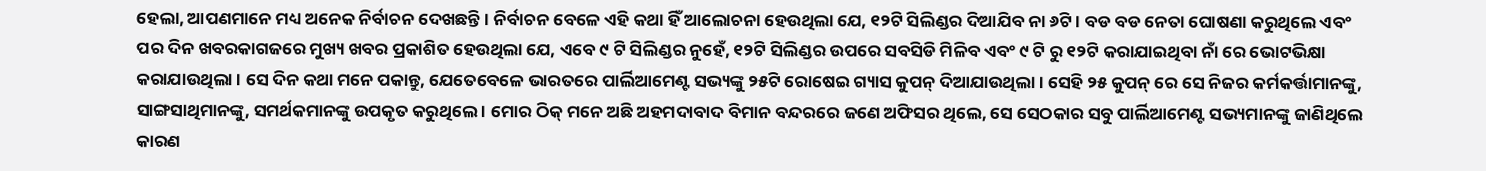ହେଲା, ଆପଣମାନେ ମଧ୍ୟ ଅନେକ ନିର୍ବାଚନ ଦେଖଛନ୍ତି । ନିର୍ବାଚନ ବେଳେ ଏହି କଥା ହିଁ ଆଲୋଚନା ହେଉଥିଲା ଯେ, ୧୨ଟି ସିଲିଣ୍ଡର ଦିଆଯିବ ନା ୬ଟି । ବଡ ବଡ ନେତା ଘୋଷଣା କରୁଥିଲେ ଏବଂ ପର ଦିନ ଖବରକାଗଜରେ ମୁଖ୍ୟ ଖବର ପ୍ରକାଶିତ ହେଉଥିଲା ଯେ, ଏବେ ୯ ଟି ସିଲିଣ୍ଡର ନୁହେଁ, ୧୨ଟି ସିଲିଣ୍ଡର ଉପରେ ସବସିଡି ମିଳିବ ଏବଂ ୯ ଟି ରୁ ୧୨ଟି କରାଯାଇଥିବା ନାଁ ରେ ଭୋଟଭିକ୍ଷା କରାଯାଉଥିଲା । ସେ ଦିନ କଥା ମନେ ପକାନ୍ତୁ, ଯେତେବେଳେ ଭାରତରେ ପାର୍ଲିଆମେଣ୍ଟ ସଭ୍ୟଙ୍କୁ ୨୫ଟି ରୋଷେଇ ଗ୍ୟାସ କୁପନ୍ ଦିଆଯାଉଥିଲା । ସେହି ୨୫ କୁପନ୍ ରେ ସେ ନିଜର କର୍ମକର୍ତ୍ତାମାନଙ୍କୁ, ସାଙ୍ଗସାଥିମାନଙ୍କୁ, ସମର୍ଥକମାନଙ୍କୁ ଉପକୃତ କରୁଥିଲେ । ମୋର ଠିକ୍ ମନେ ଅଛି ଅହମଦାବାଦ ବିମାନ ବନ୍ଦରରେ ଜଣେ ଅଫିସର ଥିଲେ, ସେ ସେଠକାର ସବୁ ପାର୍ଲିଆମେଣ୍ଟ ସଭ୍ୟମାନଙ୍କୁ ଜାଣିଥିଲେ କାରଣ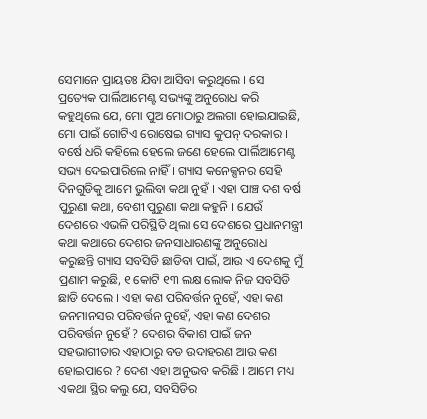ସେମାନେ ପ୍ରାୟତଃ ଯିବା ଆସିବା କରୁଥିଲେ । ସେ ପ୍ରତ୍ୟେକ ପାର୍ଲିଆମେଣ୍ଟ ସଭ୍ୟଙ୍କୁ ଅନୁରୋଧ କରି କହୁଥିଲେ ଯେ, ମୋ ପୁଅ ମୋଠାରୁ ଅଲଗା ହୋଇଯାଇଛି, ମୋ ପାଇଁ ଗୋଟିଏ ରୋଷେଇ ଗ୍ୟାସ କୁପନ୍ ଦରକାର । ବର୍ଷେ ଧରି କହିଲେ ହେଲେ ଜଣେ ହେଲେ ପାର୍ଲିଆମେଣ୍ଟ ସଭ୍ୟ ଦେଇପାରିଲେ ନାହିଁ । ଗ୍ୟାସ କନେକ୍ସନର ସେହି ଦିନଗୁଡିକୁ ଆମେ ଭୁଲିବା କଥା ନୁହଁ । ଏହା ପାଞ୍ଚ ଦଶ ବର୍ଷ ପୁରୁଣା କଥା, ବେଶୀ ପୁରୁଣା କଥା କହୁନି । ଯେଉଁ ଦେଶରେ ଏଭଳି ପରିସ୍ଥିତି ଥିଲା ସେ ଦେଶରେ ପ୍ରଧାନମନ୍ତ୍ରୀ କଥା କଥାରେ ଦେଶର ଜନସାଧାରଣଙ୍କୁ ଅନୁରୋଧ କରୁଛନ୍ତି ଗ୍ୟାସ ସବସିଡି ଛାଡିବା ପାଇଁ, ଆଉ ଏ ଦେଶକୁ ମୁଁ ପ୍ରଣାମ କରୁଛି, ୧ କୋଟି ୧୩ ଲକ୍ଷ ଲୋକ ନିଜ ସବସିଡି ଛାଡି ଦେଲେ । ଏହା କଣ ପରିବର୍ତ୍ତନ ନୁହେଁ, ଏହା କଣ ଜନମାନସର ପରିବର୍ତ୍ତନ ନୁହେଁ, ଏହା କଣ ଦେଶର ପରିବର୍ତ୍ତନ ନୁହେଁ ? ଦେଶର ବିକାଶ ପାଇଁ ଜନ ସହଭାଗୀତାର ଏହାଠାରୁ ବଡ ଉଦାହରଣ ଆଉ କଣ ହୋଇପାରେ ? ଦେଶ ଏହା ଅନୁଭବ କରିଛି । ଆମେ ମଧ୍ୟ ଏକଥା ସ୍ଥିର କଲୁ ଯେ, ସବସିଡିର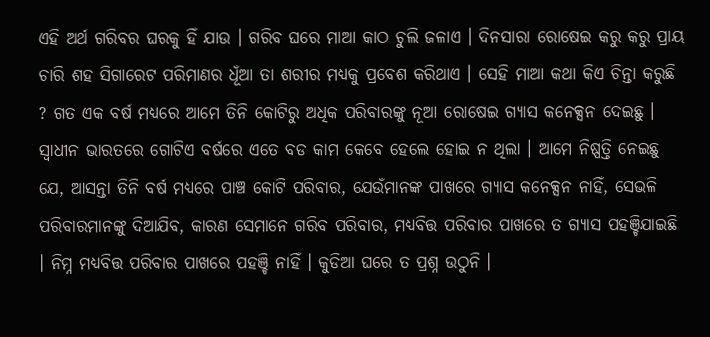ଏହି ଅର୍ଥ ଗରିବର ଘରକୁ ହିଁ ଯାଉ । ଗରିବ ଘରେ ମାଆ କାଠ ଚୁଲି ଜଳାଏ । ଦିନସାରା ରୋଷେଇ କରୁ କରୁ ପ୍ରାୟ ଚାରି ଶହ ସିଗାରେଟ ପରିମାଣର ଧୂଁଆ ତା ଶରୀର ମଧ୍ୟକୁ ପ୍ରବେଶ କରିଥାଏ । ସେହି ମାଆ କଥା କିଏ ଚିନ୍ତା କରୁଛି ? ଗତ ଏକ ବର୍ଷ ମଧ୍ୟରେ ଆମେ ତିନି କୋଟିରୁ ଅଧିକ ପରିବାରଙ୍କୁ ନୂଆ ରୋଷେଇ ଗ୍ୟାସ କନେକ୍ସନ ଦେଇଛୁ । ସ୍ୱାଧୀନ ଭାରତରେ ଗୋଟିଏ ବର୍ଷରେ ଏତେ ବଡ କାମ କେବେ ହେଲେ ହୋଇ ନ ଥିଲା । ଆମେ ନିଷ୍ପତ୍ତି ନେଇଛୁ ଯେ, ଆସନ୍ତା ତିନି ବର୍ଷ ମଧ୍ୟରେ ପାଞ୍ଚ କୋଟି ପରିବାର, ଯେଉଁମାନଙ୍କ ପାଖରେ ଗ୍ୟାସ କନେକ୍ସନ ନାହିଁ, ସେଭଳି ପରିବାରମାନଙ୍କୁ ଦିଆଯିବ, କାରଣ ସେମାନେ ଗରିବ ପରିବାର, ମଧ୍ୟବିତ୍ତ ପରିବାର ପାଖରେ ତ ଗ୍ୟାସ ପହଞ୍ଚିଯାଇଛି । ନିମ୍ନ ମଧ୍ୟବିତ୍ତ ପରିବାର ପାଖରେ ପହଞ୍ଚି ନାହିଁ । କୁଡିଆ ଘରେ ତ ପ୍ରଶ୍ନ ଉଠୁନି ।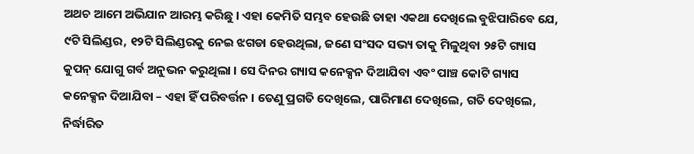ଅଥଚ ଆମେ ଅଭିଯାନ ଆରମ୍ଭ କରିଛୁ । ଏହା କେମିତି ସମ୍ଭବ ହେଉଛି ତାହା ଏକଥା ଦେଖିଲେ ବୁଝିପାରିବେ ଯେ, ୯ଟି ସିଲିଣ୍ଡର, ୧୨ଟି ସିଲିଣ୍ଡରକୁ ନେଇ ଝଗଡା ହେଉଥିଲା, ଜଣେ ସଂସଦ ସଭ୍ୟ ତାକୁ ମିଳୁଥିବା ୨୫ଟି ଗ୍ୟାସ କୁପନ୍ ଯୋଗୁ ଗର୍ବ ଅନୁଭନ କରୁଥିଲା । ସେ ଦିନର ଗ୍ୟାସ କନେକ୍ସନ ଦିଆଯିବା ଏବଂ ପାଞ୍ଚ କୋଟି ଗ୍ୟାସ କନେକ୍ସନ ଦିଆଯିବା – ଏହା ହିଁ ପରିବର୍ତ୍ତନ । ତେଣୁ ପ୍ରଗତି ଦେଖିଲେ, ପାରିମାଣ ଦେଖିଲେ, ଗତି ଦେଖିଲେ, ନିର୍ଦ୍ଧାରିତ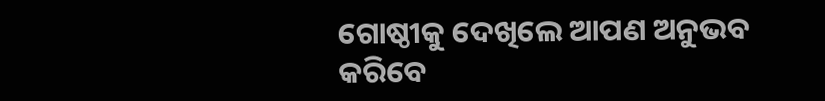ଗୋଷ୍ଠୀକୁ ଦେଖିଲେ ଆପଣ ଅନୁଭବ କରିବେ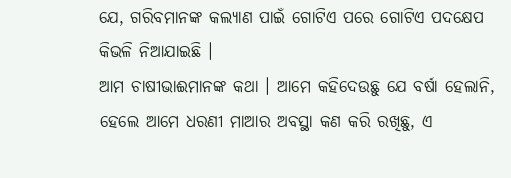ଯେ, ଗରିବମାନଙ୍କ କଲ୍ୟାଣ ପାଇଁ ଗୋଟିଏ ପରେ ଗୋଟିଏ ପଦକ୍ଷେପ କିଭଳି ନିଆଯାଇଛି ।
ଆମ ଚାଷୀଭାଈମାନଙ୍କ କଥା । ଆମେ କହିଦେଉଛୁ ଯେ ବର୍ଷା ହେଲାନି, ହେଲେ ଆମେ ଧରଣୀ ମାଆର ଅବସ୍ଥା କଣ କରି ରଖିଛୁ, ଏ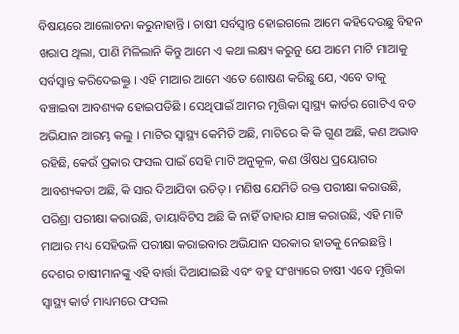ବିଷୟରେ ଆଲୋଚନା କରୁନାହାନ୍ତି । ଚାଷୀ ସର୍ବସ୍ୱାନ୍ତ ହୋଇଗଲେ ଆମେ କହିଦେଉଛୁ ବିହନ ଖରାପ ଥିଲା, ପାଣି ମିଳିଲାନି କିନ୍ତୁ ଆମେ ଏ କଥା ଲକ୍ଷ୍ୟ କରୁନୁ ଯେ ଆମେ ମାଟି ମାଆକୁ ସର୍ବସ୍ୱାନ୍ତ କରିଦେଇକ୍ତୁ । ଏହି ମାଆର ଆମେ ଏତେ ଶୋଷଣ କରିଛୁ ଯେ, ଏବେ ତାକୁ ବଞ୍ଚାଇବା ଆବଶ୍ୟକ ହୋଇପଡିଛି । ସେଥିପାଇଁ ଆମର ମୃତ୍ତିକା ସ୍ୱାସ୍ଥ୍ୟ କାର୍ଡର ଗୋଟିଏ ବଡ ଅଭିଯାନ ଆରମ୍ଭ କଲୁ । ମାଟିର ସ୍ୱାସ୍ଥ୍ୟ କେମିତି ଅଛି, ମାଟିରେ କି କି ଗୁଣ ଅଛି, କଣ ଅଭାବ ରହିଛି, କେଉଁ ପ୍ରକାର ଫସଲ ପାଇଁ ସେହି ମାଟି ଅନୁକୂଳ, କଣ ଔଷଧ ପ୍ରୟୋଗର ଆବଶ୍ୟକତା ଅଛି, କି ସାର ଦିଆଯିବା ଉଚିତ୍ । ମଣିଷ ଯେମିତି ରକ୍ତ ପରୀକ୍ଷା କରାଉଛି, ପରିଶ୍ରା ପରୀକ୍ଷା କରାଉଛି, ଡାୟାବିଟିସ ଅଛି କି ନାହିଁ ତାହାର ଯାଞ୍ଚ କରାଉଛି, ଏହି ମାଟି ମାଆର ମଧ୍ୟ ସେହିଭଳି ପରୀକ୍ଷା କରାଇବାର ଅଭିଯାନ ସରକାର ହାତକୁ ନେଇଛନ୍ତି । ଦେଶର ଚାଷୀମାନଙ୍କୁ ଏହି ବାର୍ତ୍ତା ଦିଆଯାଇଛି ଏବଂ ବହୁ ସଂଖ୍ୟାରେ ଚାଷୀ ଏବେ ମୃତ୍ତିକା ସ୍ୱାସ୍ଥ୍ୟ କାର୍ଡ ମାଧ୍ୟମରେ ଫସଲ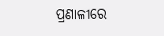ପ୍ରଣାଳୀରେ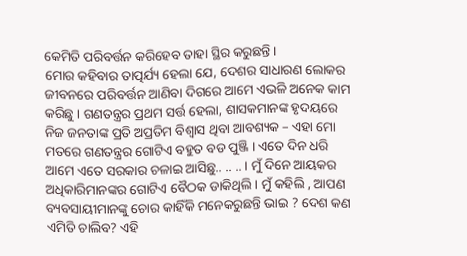କେମିତି ପରିବର୍ତ୍ତନ କରିହେବ ତାହା ସ୍ଥିର କରୁଛନ୍ତି ।
ମୋର କହିବାର ତାତ୍ପର୍ଯ୍ୟ ହେଲା ଯେ, ଦେଶର ସାଧାରଣ ଲୋକର ଜୀବନରେ ପରିବର୍ତ୍ତନ ଆଣିବା ଦିଗରେ ଆମେ ଏଭଳି ଅନେକ କାମ କରିଛୁ । ଗଣତନ୍ତ୍ରର ପ୍ରଥମ ସର୍ତ୍ତ ହେଲା, ଶାସକମାନଙ୍କ ହୃଦୟରେ ନିଜ ଜନତାଙ୍କ ପ୍ରତି ଅପ୍ରତିମ ବିଶ୍ୱାସ ଥିବା ଆବଶ୍ୟକ – ଏହା ମୋ ମତରେ ଗଣତନ୍ତ୍ରର ଗୋଟିଏ ବହୁତ ବଡ ପୁଞ୍ଜି । ଏତେ ଦିନ ଧରି ଆମେ ଏତେ ସରକାର ଚଳାଇ ଆସିଛୁ.. .. .. । ମୁଁ ଦିନେ ଆୟକର ଅଧିକାରିମାନଙ୍କର ଗୋଟିଏ ବୈଠକ ଡାକିଥିଲି । ମୁଁ କହିଲି , ଆପଣ ବ୍ୟବସାୟୀମାନଙ୍କୁ ଚୋର କାହିଁକି ମନେକରୁଛନ୍ତି ଭାଇ ? ଦେଶ କଣ ଏମିତି ଚାଲିବ? ଏହି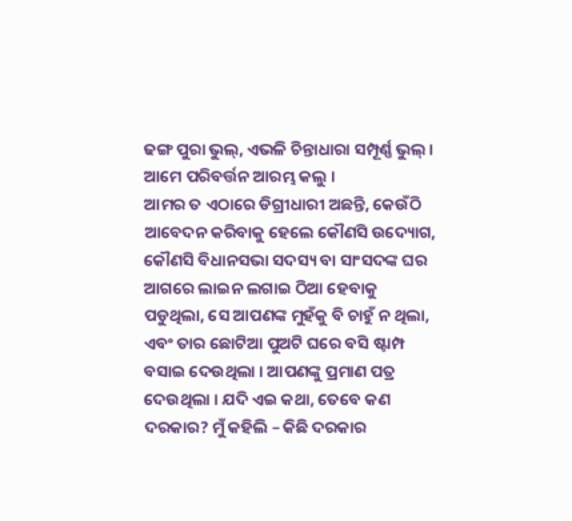ଢଙ୍ଗ ପୁରା ଭୁଲ୍, ଏଭଳି ଚିନ୍ତାଧାରା ସମ୍ପୂର୍ଣ୍ଣ ଭୁଲ୍ । ଆମେ ପରିବର୍ତ୍ତନ ଆରମ୍ଭ କଲୁ ।
ଆମର ତ ଏଠାରେ ଡିଗ୍ରୀଧାରୀ ଅଛନ୍ତି, କେଉଁଠି ଆବେଦନ କରିବାକୁ ହେଲେ କୌଣସି ଉଦ୍ୟୋଗ, କୌଣସି ବିଧାନସଭା ସଦସ୍ୟ ବା ସାଂସଦଙ୍କ ଘର ଆଗରେ ଲାଇନ ଲଗାଇ ଠିଆ ହେବାକୁ ପଡୁଥିଲା, ସେ ଆପଣଙ୍କ ମୁହଁକୁ ବି ଚାହୁଁ ନ ଥିଲା, ଏବଂ ତାର ଛୋଟିଆ ପୁଅଟି ଘରେ ବସି ଷ୍ଟାମ୍ପ ବସାଇ ଦେଉଥିଲା । ଆପଣଙ୍କୁ ପ୍ରମାଣ ପତ୍ର ଦେଉଥିଲା । ଯଦି ଏଇ କଥା, ତେବେ କଣ ଦରକାର? ମୁଁ କହିଲି – କିଛି ଦରକାର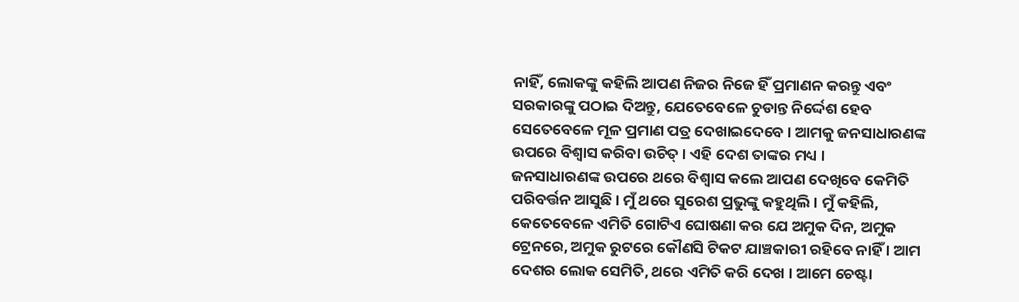ନାହିଁ, ଲୋକଙ୍କୁ କହିଲି ଆପଣ ନିଜର ନିଜେ ହିଁ ପ୍ରମାଣନ କରନ୍ତୁ ଏବଂ ସରକାରଙ୍କୁ ପଠାଇ ଦିଅନ୍ତୁ, ଯେତେବେଳେ ଚୁଡାନ୍ତ ନିର୍ଦ୍ଦେଶ ହେବ ସେତେବେଳେ ମୂଳ ପ୍ରମାଣ ପତ୍ର ଦେଖାଇଦେବେ । ଆମକୁ ଜନସାଧାରଣଙ୍କ ଉପରେ ବିଶ୍ୱାସ କରିବା ଉଚିତ୍ । ଏହି ଦେଶ ତାଙ୍କର ମଧ୍ୟ ।
ଜନସାଧାରଣଙ୍କ ଉପରେ ଥରେ ବିଶ୍ୱାସ କଲେ ଆପଣ ଦେଖିବେ କେମିତି ପରିବର୍ତ୍ତନ ଆସୁଛି । ମୁଁ ଥରେ ସୁରେଶ ପ୍ରଭୁଙ୍କୁ କହୁଥିଲି । ମୁଁ କହିଲି, କେତେବେଳେ ଏମିତି ଗୋଟିଏ ଘୋଷଣା କର ଯେ ଅମୁକ ଦିନ, ଅମୁକ ଟ୍ରେନରେ, ଅମୁକ ରୁଟରେ କୌଣସି ଟିକଟ ଯାଞ୍ଚକାରୀ ରହିବେ ନାହିଁ । ଆମ ଦେଶର ଲୋକ ସେମିତି, ଥରେ ଏମିତି କରି ଦେଖ । ଆମେ ଚେଷ୍ଟା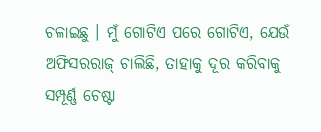ଚଳାଇଛୁ । ମୁଁ ଗୋଟିଏ ପରେ ଗୋଟିଏ, ଯେଉଁ ଅଫିସରରାଜ୍ ଚାଲିଛି, ତାହାକୁ ଦୂର କରିବାକୁ ସମ୍ପୂର୍ଣ୍ଣ ଚେଷ୍ଟା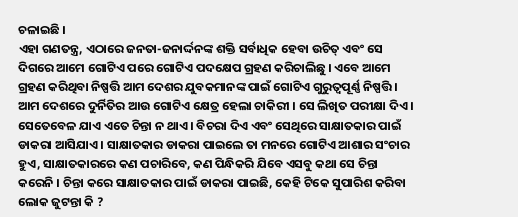ଚଳାଇଛି ।
ଏହା ଗଣତନ୍ତ୍ର, ଏଠାରେ ଜନତା-ଜନାର୍ଦ୍ଦନଙ୍କ ଶକ୍ତି ସର୍ବାଧିକ ହେବା ଉଚିତ୍ ଏବଂ ସେ ଦିଗରେ ଆମେ ଗୋଟିଏ ପରେ ଗୋଟିଏ ପଦକ୍ଷେପ ଗ୍ରହଣ କରିଚାଲିଛୁ । ଏବେ ଆମେ ଗ୍ରହଣ କରିଥିବା ନିଷ୍ପତ୍ତି ଆମ ଦେଶର ଯୁବକମାନଙ୍କ ପାଇଁ ଗୋଟିଏ ଗୁରୁତ୍ୱପୂର୍ଣ୍ଣ ନିଷ୍ପତ୍ତି । ଆମ ଦେଶରେ ଦୁର୍ନିତିର ଆଉ ଗୋଟିଏ କ୍ଷେତ୍ର ହେଲା ଚାକିରୀ । ସେ ଲିଖିତ ପରୀକ୍ଷା ଦିଏ । ସେତେବେଳ ଯାଏ ଏତେ ଚିନ୍ତା ନ ଥାଏ । ବିଚରା ଦିଏ ଏବଂ ସେଥିରେ ସାକ୍ଷାତକାର ପାଇଁ ଡାକରା ଆସିଯାଏ । ସାକ୍ଷାତକାର ଡାକରା ପାଇଲେ ତା ମନରେ ଗୋଟିଏ ଆଶାର ସଂଚାର ହୁଏ, ସାକ୍ଷାତକାରରେ କଣ ପଚାରିବେ, କଣ ପିନ୍ଧିକରି ଯିବେ ଏସବୁ କଥା ସେ ଚିନ୍ତା କରେନି । ଚିନ୍ତା କରେ ସାକ୍ଷାତକାର ପାଇଁ ଡାକରା ପାଇଛି, କେହି ଟିକେ ସୁପାରିଶ କରିବା ଲୋକ ଜୁଟନ୍ତା କି ?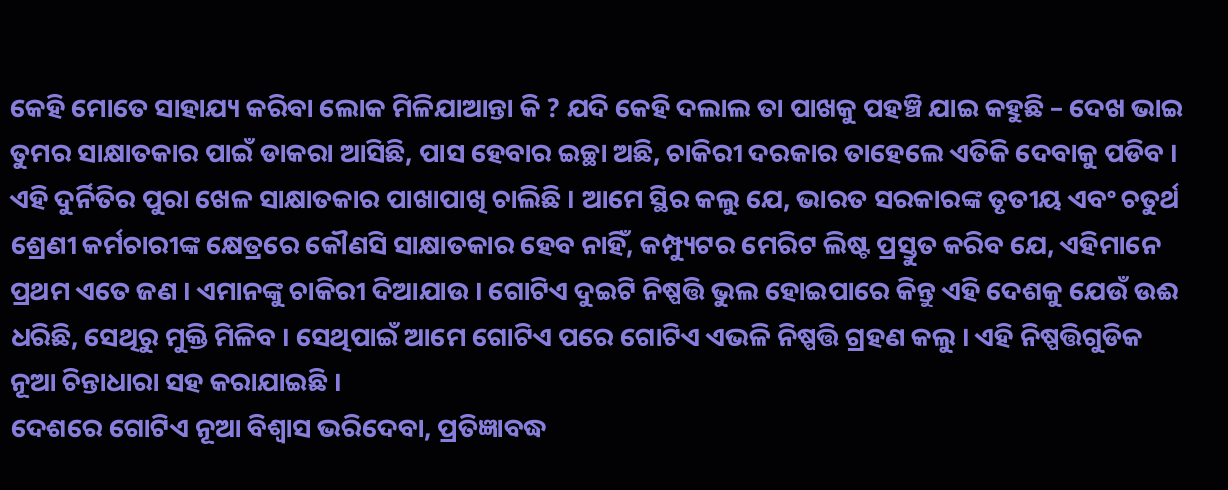କେହି ମୋତେ ସାହାଯ୍ୟ କରିବା ଲୋକ ମିଳିଯାଆନ୍ତା କି ? ଯଦି କେହି ଦଲାଲ ତା ପାଖକୁ ପହଞ୍ଚି ଯାଇ କହୁଛି – ଦେଖ ଭାଇ ତୁମର ସାକ୍ଷାତକାର ପାଇଁ ଡାକରା ଆସିଛି, ପାସ ହେବାର ଇଚ୍ଛା ଅଛି, ଚାକିରୀ ଦରକାର ତାହେଲେ ଏତିକି ଦେବାକୁ ପଡିବ । ଏହି ଦୁର୍ନିତିର ପୁରା ଖେଳ ସାକ୍ଷାତକାର ପାଖାପାଖି ଚାଲିଛି । ଆମେ ସ୍ଥିର କଲୁ ଯେ, ଭାରତ ସରକାରଙ୍କ ତୃତୀୟ ଏବଂ ଚତୁର୍ଥ ଶ୍ରେଣୀ କର୍ମଚାରୀଙ୍କ କ୍ଷେତ୍ରରେ କୌଣସି ସାକ୍ଷାତକାର ହେବ ନାହିଁ, କମ୍ପ୍ୟୁଟର ମେରିଟ ଲିଷ୍ଟ ପ୍ରସ୍ତୁତ କରିବ ଯେ, ଏହିମାନେ ପ୍ରଥମ ଏତେ ଜଣ । ଏମାନଙ୍କୁ ଚାକିରୀ ଦିଆଯାଉ । ଗୋଟିଏ ଦୁଇଟି ନିଷ୍ପତ୍ତି ଭୁଲ ହୋଇପାରେ କିନ୍ତୁ ଏହି ଦେଶକୁ ଯେଉଁ ଉଈ ଧରିଛି, ସେଥିରୁ ମୁକ୍ତି ମିଳିବ । ସେଥିପାଇଁ ଆମେ ଗୋଟିଏ ପରେ ଗୋଟିଏ ଏଭଳି ନିଷ୍ପତ୍ତି ଗ୍ରହଣ କଲୁ । ଏହି ନିଷ୍ପତ୍ତିଗୁଡିକ ନୂଆ ଚିନ୍ତାଧାରା ସହ କରାଯାଇଛି ।
ଦେଶରେ ଗୋଟିଏ ନୂଆ ବିଶ୍ୱାସ ଭରିଦେବା, ପ୍ରତିଜ୍ଞାବଦ୍ଧ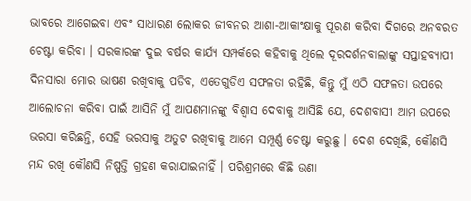ଭାବରେ ଆଗେଇବା ଏବଂ ସାଧାରଣ ଲୋକର ଜୀବନର ଆଶା-ଆକାଂକ୍ଷାକୁ ପୂରଣ କରିବା ଦିଗରେ ଅନବରତ ଚେଷ୍ଟା କରିବା । ସରକାରଙ୍କ ଦୁଇ ବର୍ଷର କାର୍ଯ୍ୟ ସମ୍ପର୍କରେ କହିବାକୁ ଥିଲେ ଦୂରଦର୍ଶନବାଲାଙ୍କୁ ସପ୍ତାହବ୍ୟାପୀ ଦିନସାରା ମୋର ଭାଷଣ ରଖିବାକୁ ପଡିବ, ଏତେଗୁଡିଏ ସଫଳତା ରହିଛି, କିନ୍ତୁ ମୁଁ ଏଠି ସଫଳତା ଉପରେ ଆଲୋଚନା କରିବା ପାଇଁ ଆସିନି ମୁଁ ଆପଣମାନଙ୍କୁ ବିଶ୍ୱାସ ଦେବାକୁ ଆସିଛି ଯେ, ଦେଶବାସୀ ଆମ ଉପରେ ଭରସା କରିଛନ୍ତି, ସେହି ଭରସାକୁ ଅତୁଟ ରଖିବାକୁ ଆମେ ସମ୍ପୂର୍ଣ୍ଣ ଚେଷ୍ଟା କରୁଛୁ । ଦେଶ ଦେଖିଛି, କୌଣସି ମନ୍ଦ ରଖି କୌଣସି ନିଷ୍ପତ୍ତି ଗ୍ରହଣ କରାଯାଇନାହିଁ । ପରିଶ୍ରମରେ କିଛି ଉଣା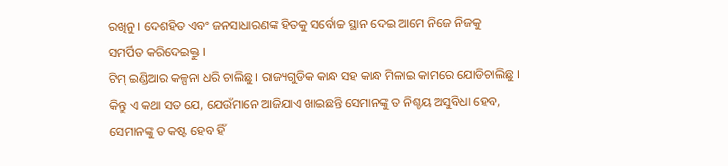ରଖିନୁ । ଦେଶହିତ ଏବଂ ଜନସାଧାରଣଙ୍କ ହିତକୁ ସର୍ବୋଚ୍ଚ ସ୍ଥାନ ଦେଇ ଆମେ ନିଜେ ନିଜକୁ ସମର୍ପିତ କରିଦେଇକ୍ତୁ ।
ଟିମ୍ ଇଣ୍ଡିଆର କଳ୍ପନା ଧରି ଚାଲିଛୁ । ରାଜ୍ୟଗୁଡିକ କାନ୍ଧ ସହ କାନ୍ଧ ମିଳାଇ କାମରେ ଯୋଡିଚାଲିଛୁ । କିନ୍ତୁ ଏ କଥା ସତ ଯେ, ଯେଉଁମାନେ ଆଜିଯାଏ ଖାଇଛନ୍ତି ସେମାନଙ୍କୁ ତ ନିଶ୍ଚୟ ଅସୁବିଧା ହେବ, ସେମାନଙ୍କୁ ତ କଷ୍ଟ ହେବ ହିଁ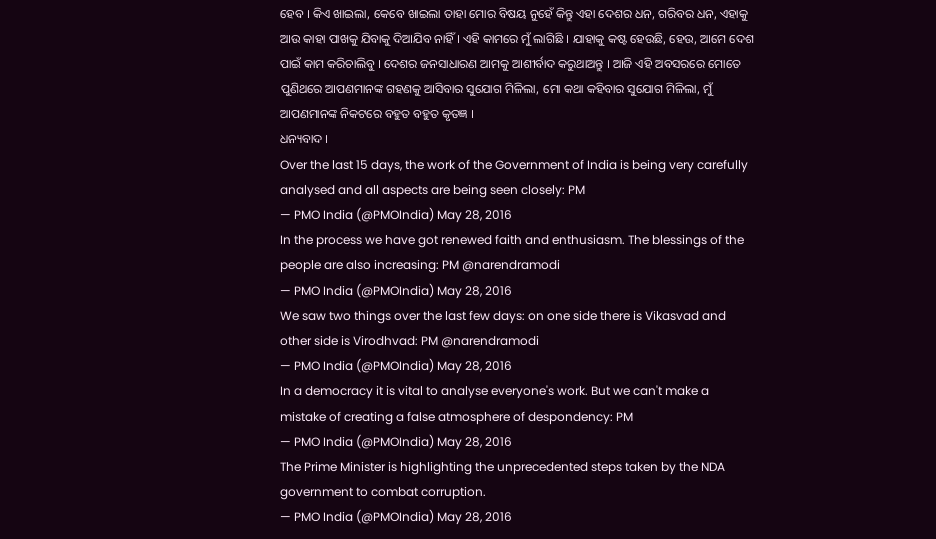ହେବ । କିଏ ଖାଇଲା, କେବେ ଖାଇଲା ତାହା ମୋର ବିଷୟ ନୁହେଁ କିନ୍ତୁ ଏହା ଦେଶର ଧନ, ଗରିବର ଧନ, ଏହାକୁ ଆଉ କାହା ପାଖକୁ ଯିବାକୁ ଦିଆଯିବ ନାହିଁ । ଏହି କାମରେ ମୁଁ ଲାଗିଛି । ଯାହାକୁ କଷ୍ଟ ହେଉଛି, ହେଉ, ଆମେ ଦେଶ ପାଇଁ କାମ କରିଚାଲିବୁ । ଦେଶର ଜନସାଧାରଣ ଆମକୁ ଆଶୀର୍ବାଦ କରୁଥାଅନ୍ତୁ । ଆଜି ଏହି ଅବସରରେ ମୋତେ ପୁଣିଥରେ ଆପଣମାନଙ୍କ ଗହଣକୁ ଆସିବାର ସୁଯୋଗ ମିଳିଲା, ମୋ କଥା କହିବାର ସୁଯୋଗ ମିଳିଲା, ମୁଁ ଆପଣମାନଙ୍କ ନିକଟରେ ବହୁତ ବହୁତ କୃତଜ୍ଞ ।
ଧନ୍ୟବାଦ ।
Over the last 15 days, the work of the Government of India is being very carefully analysed and all aspects are being seen closely: PM
— PMO India (@PMOIndia) May 28, 2016
In the process we have got renewed faith and enthusiasm. The blessings of the people are also increasing: PM @narendramodi
— PMO India (@PMOIndia) May 28, 2016
We saw two things over the last few days: on one side there is Vikasvad and other side is Virodhvad: PM @narendramodi
— PMO India (@PMOIndia) May 28, 2016
In a democracy it is vital to analyse everyone's work. But we can't make a mistake of creating a false atmosphere of despondency: PM
— PMO India (@PMOIndia) May 28, 2016
The Prime Minister is highlighting the unprecedented steps taken by the NDA government to combat corruption.
— PMO India (@PMOIndia) May 28, 2016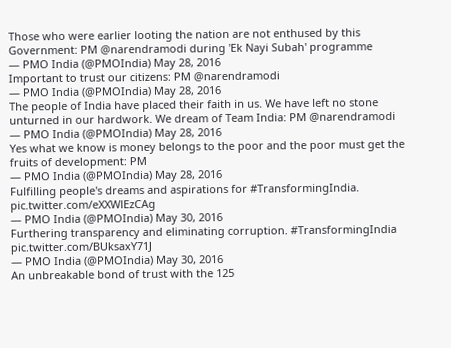Those who were earlier looting the nation are not enthused by this Government: PM @narendramodi during 'Ek Nayi Subah' programme
— PMO India (@PMOIndia) May 28, 2016
Important to trust our citizens: PM @narendramodi
— PMO India (@PMOIndia) May 28, 2016
The people of India have placed their faith in us. We have left no stone unturned in our hardwork. We dream of Team India: PM @narendramodi
— PMO India (@PMOIndia) May 28, 2016
Yes what we know is money belongs to the poor and the poor must get the fruits of development: PM
— PMO India (@PMOIndia) May 28, 2016
Fulfilling people's dreams and aspirations for #TransformingIndia. pic.twitter.com/eXXWlEzCAg
— PMO India (@PMOIndia) May 30, 2016
Furthering transparency and eliminating corruption. #TransformingIndia pic.twitter.com/BUksaxY71J
— PMO India (@PMOIndia) May 30, 2016
An unbreakable bond of trust with the 125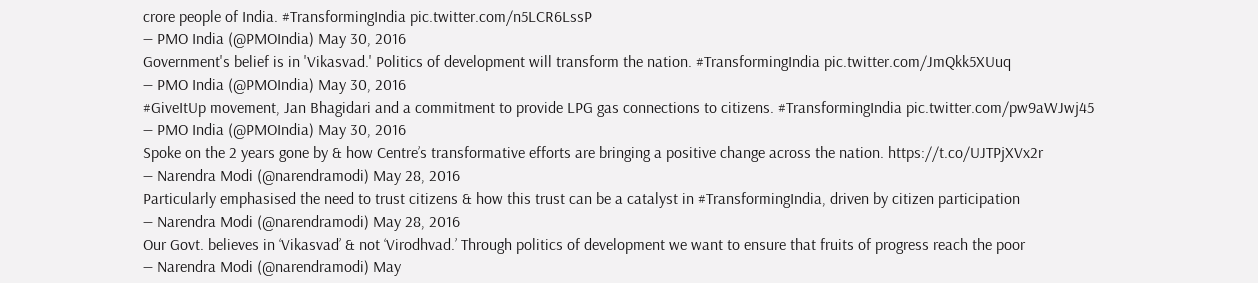crore people of India. #TransformingIndia pic.twitter.com/n5LCR6LssP
— PMO India (@PMOIndia) May 30, 2016
Government's belief is in 'Vikasvad.' Politics of development will transform the nation. #TransformingIndia pic.twitter.com/JmQkk5XUuq
— PMO India (@PMOIndia) May 30, 2016
#GiveItUp movement, Jan Bhagidari and a commitment to provide LPG gas connections to citizens. #TransformingIndia pic.twitter.com/pw9aWJwj45
— PMO India (@PMOIndia) May 30, 2016
Spoke on the 2 years gone by & how Centre’s transformative efforts are bringing a positive change across the nation. https://t.co/UJTPjXVx2r
— Narendra Modi (@narendramodi) May 28, 2016
Particularly emphasised the need to trust citizens & how this trust can be a catalyst in #TransformingIndia, driven by citizen participation
— Narendra Modi (@narendramodi) May 28, 2016
Our Govt. believes in ‘Vikasvad’ & not ‘Virodhvad.’ Through politics of development we want to ensure that fruits of progress reach the poor
— Narendra Modi (@narendramodi) May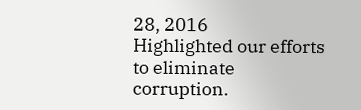28, 2016
Highlighted our efforts to eliminate corruption.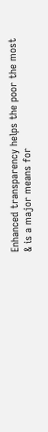Enhanced transparency helps the poor the most & is a major means for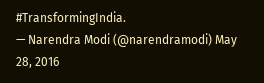#TransformingIndia.
— Narendra Modi (@narendramodi) May 28, 2016